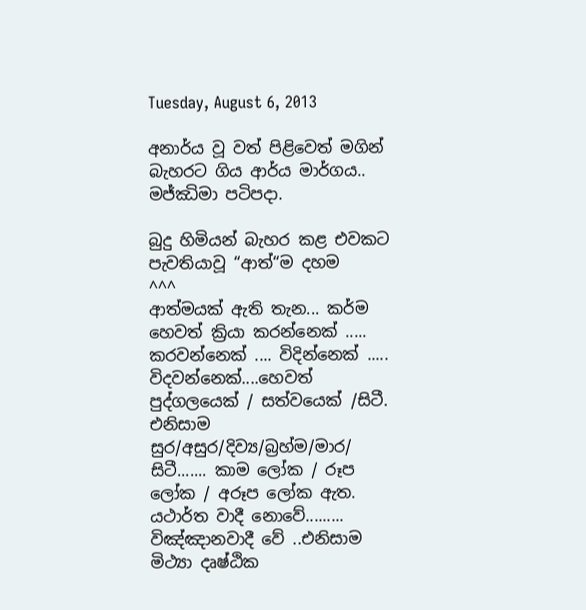Tuesday, August 6, 2013

අනාර්ය වූ වත් පිළිවෙත් මගින් බැහරට ගිය ආර්ය මාර්ගය.. මජ්ඣිමා පටිපදා.

බුදු හිමියන් බැහර කළ එවකට පැවතියාවූ “ආත්“ම දහම
^^^
ආත්මයක් ඇති තැන... කර්ම හෙවත් ක්‍රියා කරන්නෙක් ..... කරවන්නෙක් .... විදින්නෙක් ..... විදවන්නෙක්....හෙවත් පුද්ගලයෙක් / සත්වයෙක් /සිටී. එනිසාම සුර/අසුර/දිව්‍ය/බ්‍රහ්ම/මාර/ සිටී....... කාම ලෝක / රූප ලෝක / අරූප ලෝක ඇත. යථාර්ත වාදී නොවේ......... විඤ්ඤානවාදී වේ ..එනිසාම මිථ්‍යා දෘෂ්ඨික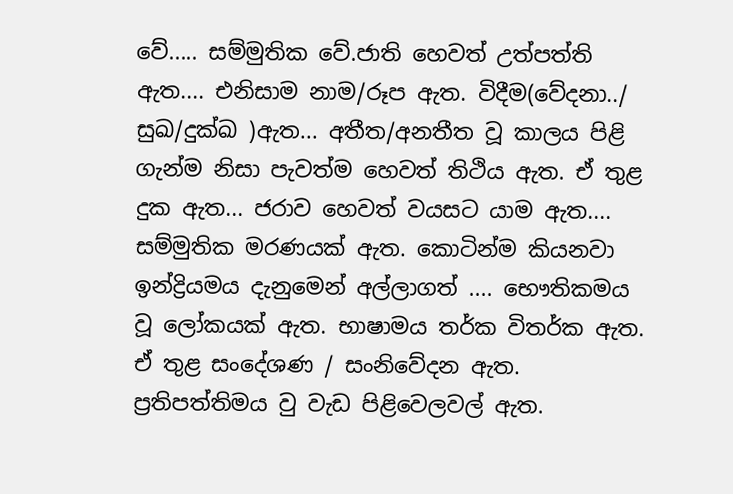වේ..... සම්මුතික වේ.ජාති හෙවත් උත්පත්ති ඇත.... එනිසාම නාම/රූප ඇත. විදීම(වේදනා../ සුඛ/දුක්ඛ )ඇත... අතීත/අනතීත වූ කාලය පිළි ගැන්ම නිසා පැවත්ම හෙවත් තිථිය ඇත. ඒ තුළ දුක ඇත... ජරාව හෙවත් වයසට යාම ඇත.... සම්මුතික මරණයක් ඇත. කොටින්ම කියනවා ඉන්ද්‍රියමය දැනුමෙන් අල්ලාගත් .... භෞතිකමය වූ ලෝකයක් ඇත. භාෂාමය තර්ක විතර්ක ඇත. ඒ තුළ සංදේශණ / සංනිවේදන ඇත. ප්‍රතිපත්තිමය වු වැඩ පිළිවෙලවල් ඇත.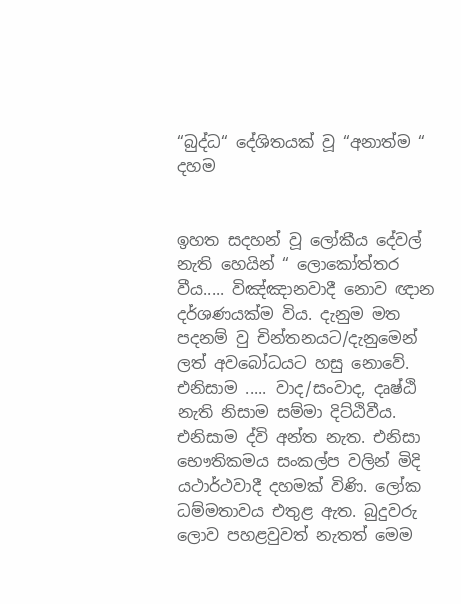“බුද්ධ“ දේශිතයක් වූ “අනාත්ම “ දහම


ඉහත සදහන් වූ ලෝකීය දේවල් නැති හෙයින් “ ලොකෝත්තර වීය..... විඤ්ඤානවාදී නොව ඥාන දර්ශණයක්ම විය. දැනුම මත පදනම් වු චින්තනයට/දැනුමෙන් ලත් අවබෝධයට හසු නොවේ. එනිසාම ..... වාද/සංවාද, දෘෂ්ඨි නැති නිසාම සම්මා දිට්ඨිවීය. එනිසාම ද්වි අන්ත නැත. එනිසා භෞතිකමය සංකල්ප වලින් මිදි යථාර්ථවාදී දහමක් විණි. ලෝක ධම්මතාවය එතුළ ඇත. බුදුවරු ලොව පහළවුවත් නැතත් මෙම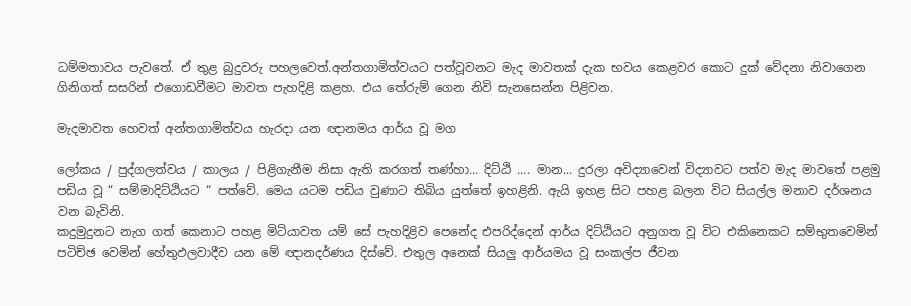ධම්මතාවය පැවතේ. ඒ තුළ බුදුවරු පහලවෙත්.අන්තගාමිත්වයට පත්වූවනට මැද මාවතක් දැක භවය කෙළවර කොට දුක් වේදනා නිවාගෙන ගිනිගත් සසරින් එගොඩවීමට මාවත පැහදිළි කළහ. එය තේරුම් ගෙන නිවි සැනසෙන්න පිළිවන.

මැදමාවත හෙවත් අන්තගාමිත්වය හැරදා යන ඥානමය ආර්ය වූ මග

ලෝකය / පුද්ගලත්වය / කාලය / පිළිගැනීම නිසා ඇති කරගත් තණ්හා... දිට්ඨි .... මාන... දුරලා අවිද්‍යාවෙන් විද්‍යාවට පත්ව මැද මාවතේ පළමු පඩිය වූ “ සම්මාදිට්ඨියට “ පත්වේ. මෙය යටම පඩිය වුණාට තිබිය යුත්තේ ඉහළිනි. ඇයි ඉහළ සිට පහළ බලන විට සියල්ල මනාව දර්ශනය වන බැවිනි.
කදුමුදුනට නැග ගත් කෙනාට පහළ මිටියාවත යම් සේ පැහදිළිව පෙනේද එපරිද්දෙන් ආර්ය දිට්ඨියට අනුගත වූ විට එකිනෙකට සම්භුතවෙමින් පටිච්ඡ වෙමින් හේතුඵලවාදීව යන මේ ඥානදර්ණය දිස්වේ. එතුල අනෙක් සියලු ආර්යමය වූ සංකල්ප ජීවන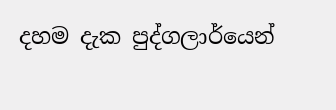දහම දැක පුද්ගලාර්යෙන්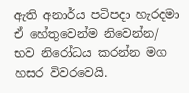ඇති අනාර්ය පටිපදා හැරදමා ඒ හේතුවෙන්ම නිවෙන්න/ භව නිරෝධය කරන්න මග හසර විවරවෙයි.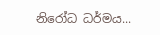නිරෝධ ධර්මය...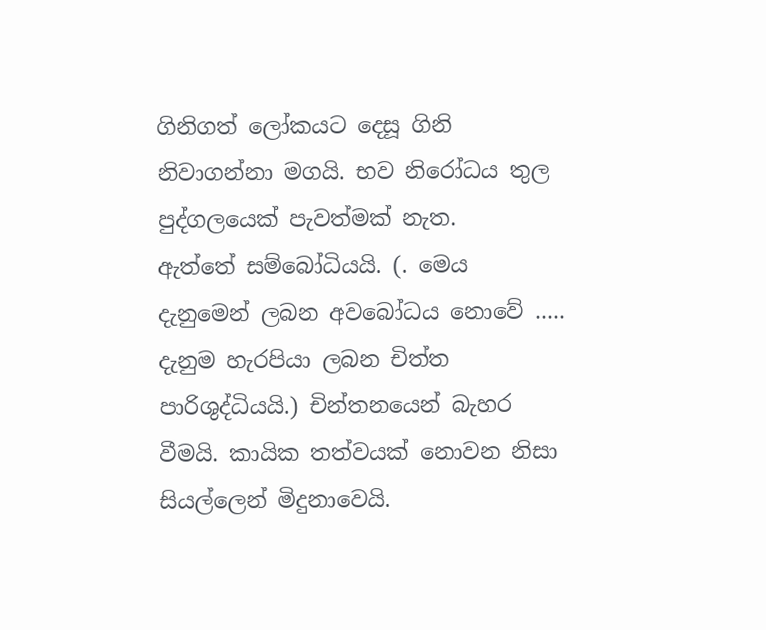ගිනිගත් ලෝකයට දෙසූ ගිනි නිවාගන්නා මගයි. භව නිරෝධය තුල පුද්ගලයෙක් පැවත්මක් නැත.
ඇත්තේ සම්බෝධියයි. (. මෙය දැනුමෙන් ලබන අවබෝධය නොවේ ..... දැනුම හැරපියා ලබන චිත්ත පාරිශුද්ධියයි.) චින්තනයෙන් බැහර වීමයි. කායික තත්වයක් නොවන නිසා සියල්ලෙන් මිදුනාවෙයි.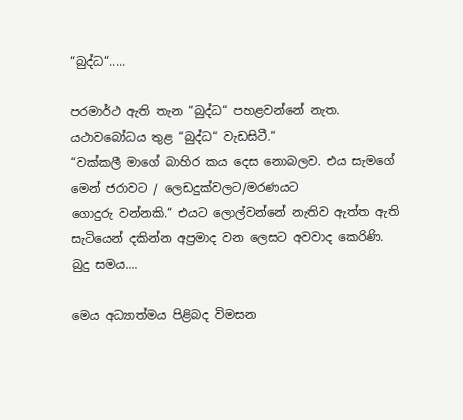“බුද්ධ“.....

පරමාර්ථ ඇති තැන “බුද්ධ“ පහළවන්නේ නැත.
යථාවබෝධය තුළ “බුද්ධ“ වැඩසිටී.“
“වක්කලී මාගේ බාහිර කය දෙස නොබලව. එය සැමගේ මෙන් ජරාවට / ලෙඩදුක්වලට/මරණයට
ගොදුරු වන්නකි.“ එයට ලොල්වන්නේ නැතිව ඇත්ත ඇති සැටියෙන් දකින්න අප්‍රමාද වන ලෙසට අවවාද කෙරිණි.
බුදු සමය....

මෙය අධ්‍යාත්මය පිළිබද විමසන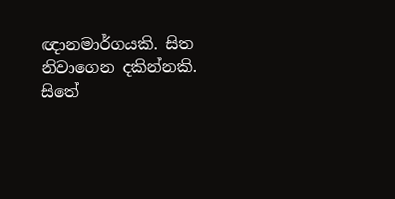ඥානමාර්ගයකි. සිත නිවාගෙන දකින්නකි. සිතේ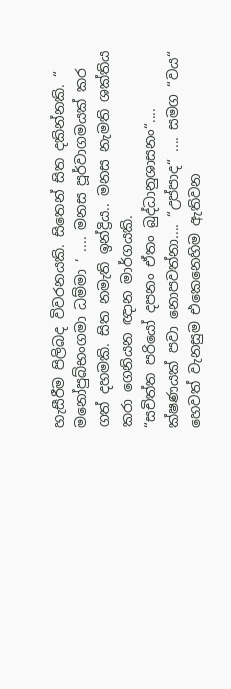හැසීරීම පිලිබද විවරනයකි. සිතෙන් සිත දකින්නකි. “ මනෝපුබ්භංගමා ධම්මා ‘ .... මනස පූර්වාගමයක් කර ගත් දහමකි. සිත නමැති ඉන්ද්‍රිය.. මනස නැමති ශක්තිය කරා ගෙනියන ඥාන මාර්ගයකි.
“සචිත්ත පරියෝ දපනං ඒතං බුද්ධානුශාසනං“.... ක්ෂණයක් පවා නොපවත්නා.... “උප්පාද“ .... සමග “වය“ හෙවත් වැනසුම එකෙනෙහිම ඇතිවන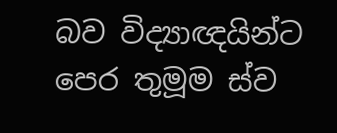බව විද්‍යාඥයින්ට පෙර තුමූම ස්ව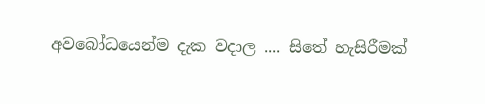අවබෝධයෙන්ම දැක වදාල .... සිතේ හැසිරීමක්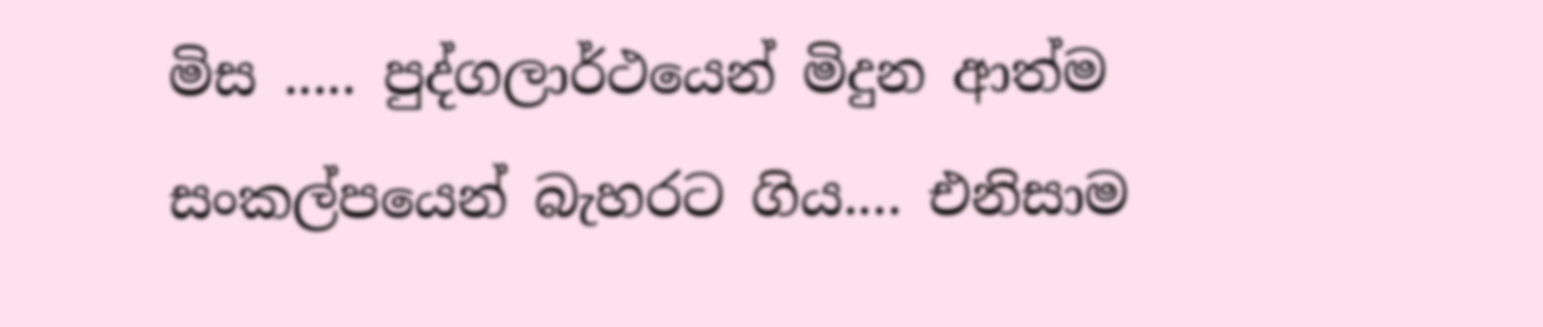මිස ..... පුද්ගලාර්ථයෙන් මිදුන ආත්ම සංකල්පයෙන් බැහරට ගිය.... එනිසාම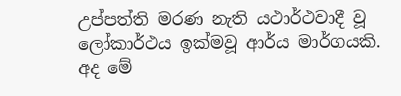උප්පත්ති මරණ නැති යථාර්ථවාදී වූ ලෝකාර්ථය ඉක්මවූ ආර්ය මාර්ගයකි.
අද මේ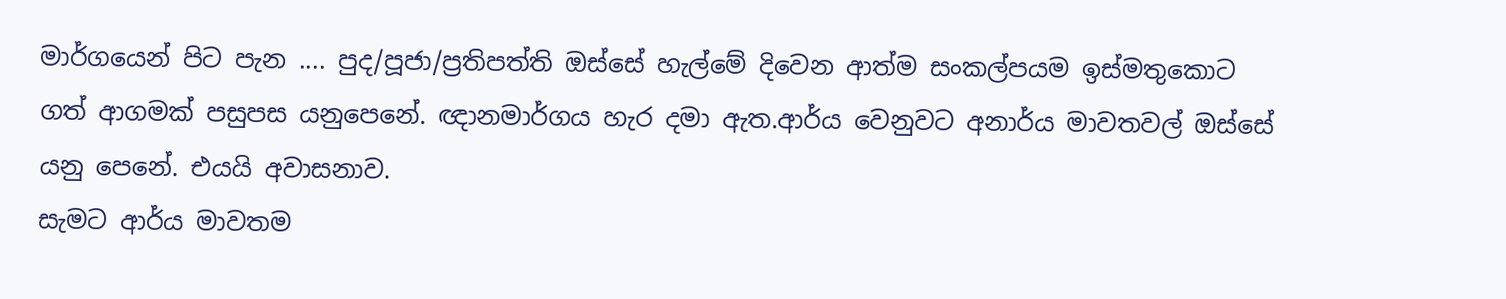මාර්ගයෙන් පිට පැන .... පුද/පූජා/ප්‍රතිපත්ති ඔස්සේ හැල්මේ දිවෙන ආත්ම සංකල්පයම ඉස්මතුකොට ගත් ආගමක් පසුපස යනුපෙනේ. ඥානමාර්ගය හැර දමා ඇත.ආර්ය වෙනුවට අනාර්ය මාවතවල් ඔස්සේ යනු පෙනේ. එයයි අවාසනාව.
සැමට ආර්ය මාවතම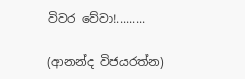විවර වේවා!.........

(ආනන්ද විජයරත්න)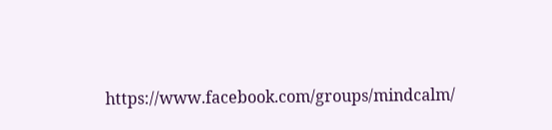https://www.facebook.com/groups/mindcalm/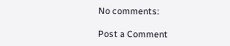No comments:

Post a Comment